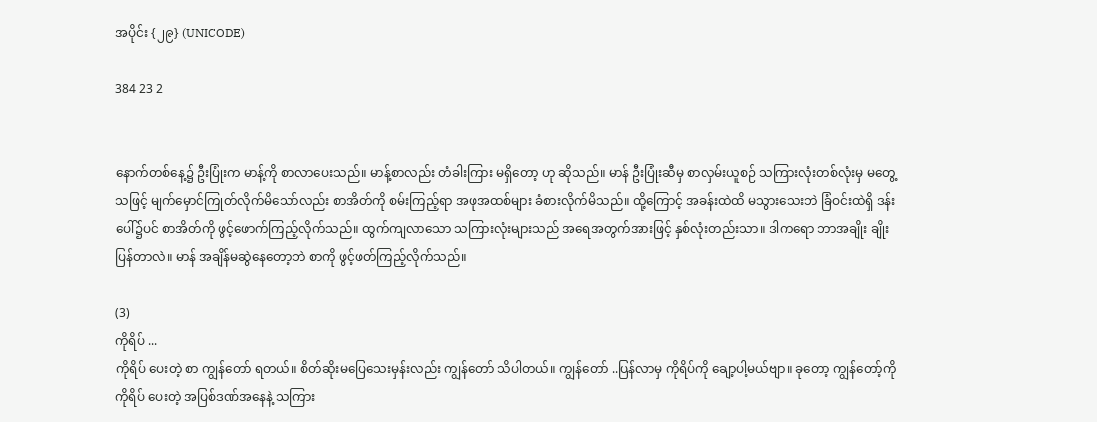အပိုင်း {၂၉} (UNICODE)

384 23 2


နောက်တစ်နေ့၌ ဦးပြုံးက မာန့်ကို စာလာပေးသည်။ မာန့်စာလည်း တံခါးကြား မရှိတော့ ဟု ဆိုသည်။ မာန် ဦးပြုံးဆီမှ စာလှမ်းယူစဉ် သကြားလုံးတစ်လုံးမှ မတွေ့သဖြင့် မျက်မှောင်ကြုတ်လိုက်မိသော်လည်း စာအိတ်ကို စမ်းကြည့်ရာ အဖုအထစ်များ ခံစားလိုက်မိသည်။ ထို့ကြောင့် အခန်းထဲထိ မသွားသေးဘဲ ခြံဝင်းထဲရှိ ဒန်းပေါ်၌ပင် စာအိတ်ကို ဖွင့်ဖောက်ကြည့်လိုက်သည်။ ထွက်ကျလာသော သကြားလုံးများသည် အရေအတွက်အားဖြင့် နှစ်လုံးတည်းသာ။ ဒါကရော ဘာအချိုး ချိုးပြန်တာလဲ။ မာန် အချိန်မဆွဲနေတော့ဘဲ စာကို ဖွင့်ဖတ်ကြည့်လိုက်သည်။

(3)
ကိုရိပ် ...
ကိုရိပ် ပေးတဲ့ စာ ကျွန်တော် ရတယ်။ စိတ်ဆိုးမပြေသေးမှန်းလည်း ကျွန်တော် သိပါတယ်။ ကျွန်တော် ..ပြန်လာမှ ကိုရိပ်ကို ချော့ပါ့မယ်ဗျာ။ ခုတော့ ကျွန်တော့်ကို ကိုရိပ် ပေးတဲ့ အပြစ်ဒဏ်အနေနဲ့ သကြား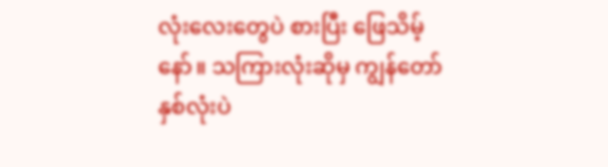လုံးလေးတွေပဲ စားပြီး ဖြေသိမ့်နော်။ သကြားလုံးဆိုမှ ကျွန်တော် နှစ်လုံးပဲ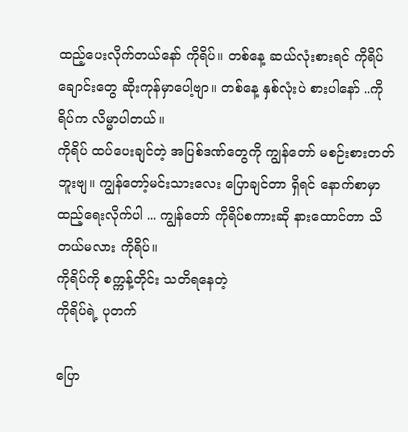ထည့်ပေးလိုက်တယ်နော် ကိုရိပ်။ တစ်နေ့ ဆယ်လုံးစားရင် ကိုရိပ် ချောင်းတွေ ဆိုးကုန်မှာပေါ့ဗျာ။ တစ်နေ့ နှစ်လုံးပဲ စားပါနော် ..ကိုရိပ်က လိမ္မာပါတယ်။
ကိုရိပ် ထပ်ပေးချင်တဲ့ အပြစ်ဒဏ်တွေကို ကျွန်တော် မစဉ်းစားတတ်ဘူးဗျ။ ကျွန်တော့်မင်းသားလေး ပြောချင်တာ ရှိရင် နောက်စာမှာ ထည့်ရေးလိုက်ပါ ... ကျွန်တော် ကိုရိပ်စကားဆို နားထောင်တာ သိတယ်မလား ကိုရိပ်။
ကိုရိပ်ကို စက္ကန့်တိုင်း သတိရနေတဲ့
ကိုရိပ်ရဲ့ ပုတက်

ပြော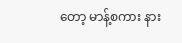တော့ မာန့်စကား နား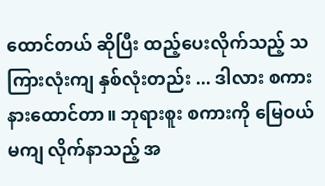ထောင်တယ် ဆိုပြီး ထည့်ပေးလိုက်သည့် သကြားလုံးကျ နှစ်လုံးတည်း ... ဒါလား စကားနားထောင်တာ။ ဘုရားစူး စကားကို မြေဝယ်မကျ လိုက်နာသည့် အ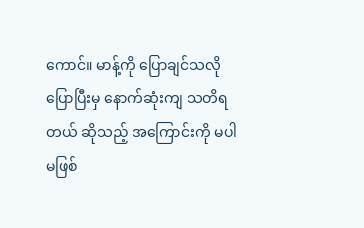ကောင်။ မာန့်ကို ပြောချင်သလို ပြောပြီးမှ နောက်ဆုံးကျ သတိရတယ် ဆိုသည့် အကြောင်းကို မပါမဖြစ်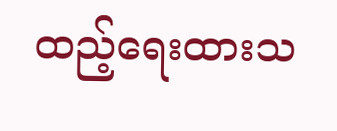ထည့်ရေးထားသ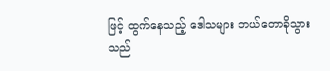ဖြင့် ထွက်နေသည့် ဒေါသများ ဘယ်တောခိုသွားသည်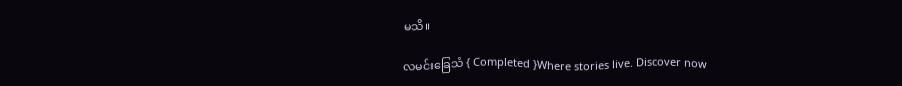မသိ။

လမင်းခြေသံ { Completed }Where stories live. Discover now